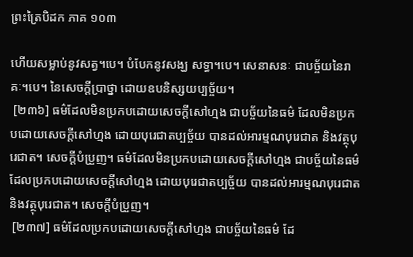ព្រះត្រៃបិដក ភាគ ១០៣

ហើយសម្លាប់នូវសត្វ។បេ។ បំបែកនូវសង្ឃ សទ្ធា។បេ។ សេនាសនៈ ជាបច្ច័យនៃរាគៈ។បេ។ នៃសេចក្តីប្រាថ្នា ដោយឧបនិស្សយប្បច្ច័យ។
 [២៣៦] ធម៌ដែលមិនប្រកបដោយសេចក្តីសៅហ្មង ជាបច្ច័យនៃធម៌ ដែលមិនប្រកបដោយសេចក្តីសៅហ្មង ដោយបុរេជាតប្បច្ច័យ បានដល់អារម្មណបុរេជាត និងវត្ថុបុរេជាត។ សេចក្តីបំប្រួញ។ ធម៌ដែលមិនប្រកបដោយសេចក្តីសៅហ្មង ជាបច្ច័យនៃធម៌ ដែលប្រកបដោយសេចក្តីសៅហ្មង ដោយបុរេជាតប្បច្ច័យ បានដល់អារម្មណបុរេជាត និងវត្ថុបុរេជាត។ សេចក្តីបំប្រួញ។
 [២៣៧] ធម៌ដែលប្រកបដោយសេចក្តីសៅហ្មង ជាបច្ច័យនៃធម៌ ដែ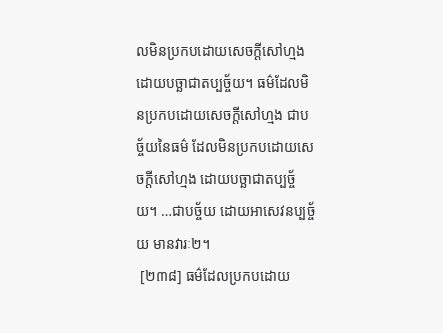លមិនប្រកបដោយសេចក្តីសៅហ្មង ដោយបច្ឆាជាតប្បច្ច័យ។ ធម៌ដែលមិនប្រកបដោយសេចក្តីសៅហ្មង ជាបច្ច័យនៃធម៌ ដែលមិនប្រកបដោយសេចក្តីសៅហ្មង ដោយបច្ឆាជាតប្បច្ច័យ។ …ជាបច្ច័យ ដោយអាសេវនប្បច្ច័យ មានវារៈ២។
 [២៣៨] ធម៌ដែលប្រកបដោយ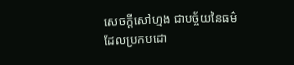សេចក្តីសៅហ្មង ជាបច្ច័យនៃធម៌ ដែលប្រកបដោ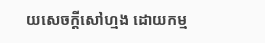យសេចក្តីសៅហ្មង ដោយកម្ម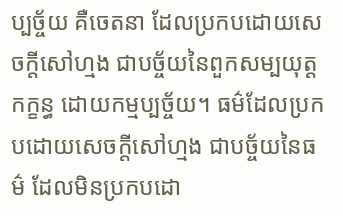ប្បច្ច័យ គឺចេតនា ដែលប្រកបដោយសេចក្តីសៅហ្មង ជាបច្ច័យនៃពួកសម្បយុត្តកក្ខន្ធ ដោយកម្មប្បច្ច័យ។ ធម៌ដែលប្រកបដោយសេចក្តីសៅហ្មង ជាបច្ច័យនៃធម៌ ដែលមិនប្រកបដោ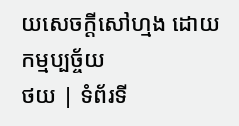យសេចក្តីសៅហ្មង ដោយកម្មប្បច្ច័យ
ថយ | ទំព័រទី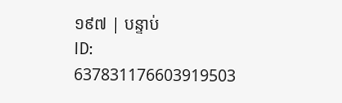១៩៧ | បន្ទាប់
ID: 637831176603919503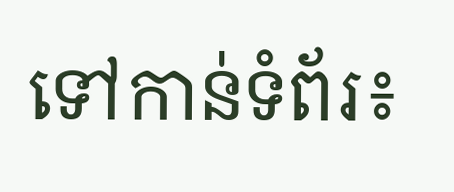ទៅកាន់ទំព័រ៖